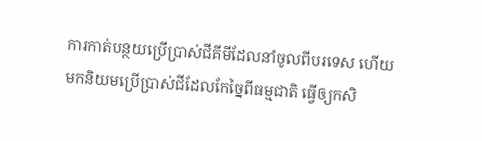ការកាត់បន្ថយប្រើប្រាស់ជីគីមីដែលនាំចូលពីបរទេស ហើយមកនិយមប្រើប្រាស់ជីដែលកែច្នៃពីធម្មជាតិ ធ្វើឲ្យកសិ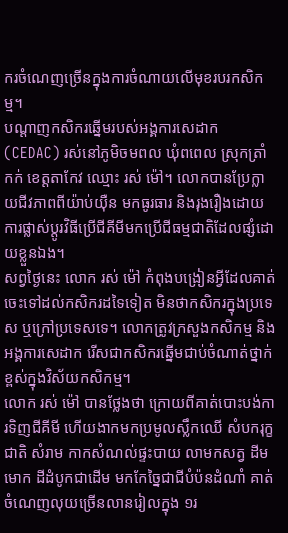ករចំណេញច្រើនក្នុងការចំណាយលើមុខរបរកសិកម្ម។
បណ្ដាញកសិករឆ្នើមរបស់អង្គការសេដាក (CEDAC) រស់នៅភូមិចមពល ឃុំពពេល ស្រុកត្រាំកក់ ខេត្តតាកែវ ឈ្មោះ រស់ ម៉ៅ។ លោកបានប្រែក្លាយជីវភាពពីយ៉ាប់យ៉ឺន មកធូរធារ និងរុងរឿងដោយការផ្លាស់ប្ដូរវិធីប្រើជីគីមីមកប្រើជីធម្មជាតិដែលផ្សំដោយខ្លួនឯង។
សព្វថ្ងៃនេះ លោក រស់ ម៉ៅ កំពុងបង្រៀនអ្វីដែលគាត់ចេះទៅដល់កសិករដទៃទៀត មិនថាកសិករក្នុងប្រទេស ឬក្រៅប្រទេសទេ។ លោកត្រូវក្រសួងកសិកម្ម និងអង្គការសេដាក រើសជាកសិករឆ្នើមជាប់ចំណាត់ថ្នាក់ខ្ពស់ក្នុងវិស័យកសិកម្ម។
លោក រស់ ម៉ៅ បានថ្លែងថា ក្រោយពីគាត់បោះបង់ការទិញជីគីមី ហើយងាកមកប្រមូលស្លឹកឈើ សំបករុក្ខជាតិ សំរាម កាកសំណល់ផ្ទះបាយ លាមកសត្វ ដីមមោក ដីដំបូកជាដើម មកកែច្នៃជាជីបំប៉នដំណាំ គាត់ចំណេញលុយច្រើនលានរៀលក្នុង ១រ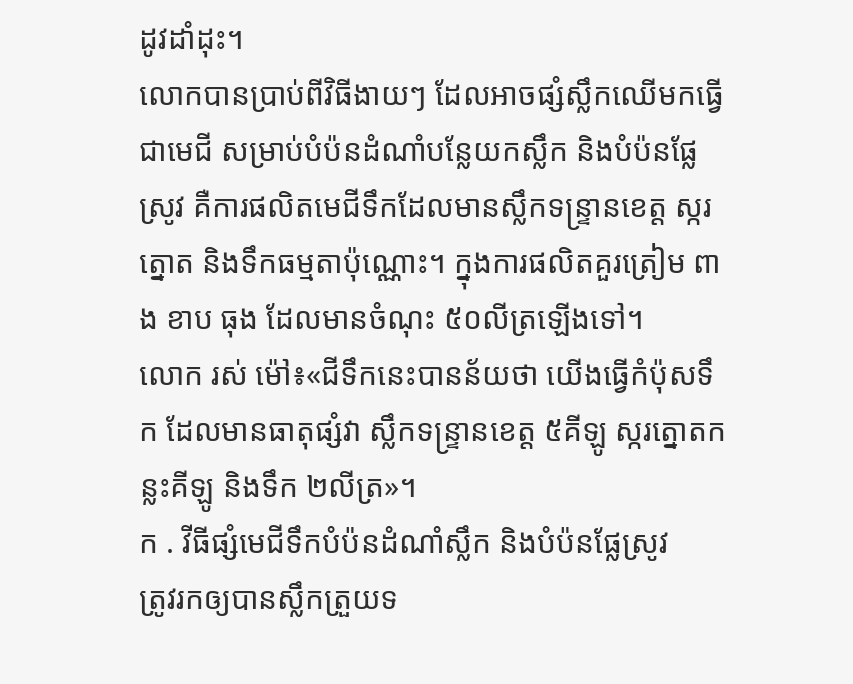ដូវដាំដុះ។
លោកបានប្រាប់ពីវិធីងាយៗ ដែលអាចផ្សំស្លឹកឈើមកធ្វើជាមេជី សម្រាប់បំប៉នដំណាំបន្លែយកស្លឹក និងបំប៉នផ្លែស្រូវ គឺការផលិតមេជីទឹកដែលមានស្លឹកទន្ទ្រានខេត្ត ស្ករត្នោត និងទឹកធម្មតាប៉ុណ្ណោះ។ ក្នុងការផលិតគួរត្រៀម ពាង ខាប ធុង ដែលមានចំណុះ ៥០លីត្រឡើងទៅ។
លោក រស់ ម៉ៅ៖«ជីទឹកនេះបានន័យថា យើងធ្វើកំប៉ុសទឹក ដែលមានធាតុផ្សំវា ស្លឹកទន្ទ្រានខេត្ត ៥គីឡូ ស្ករត្នោតកន្លះគីឡូ និងទឹក ២លីត្រ»។
ក . វីធីផ្សំមេជីទឹកបំប៉នដំណាំស្លឹក និងបំប៉នផ្លែស្រូវ
ត្រូវរកឲ្យបានស្លឹកត្រួយទ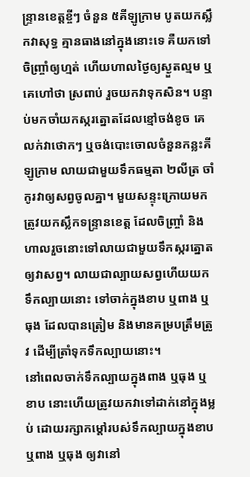ន្ទ្រានខេត្តខ្ចីៗ ចំនួន ៥គីឡូក្រាម បូតយកស្លឹកវាសុទ្ធ គ្មានធាងនៅក្នុងនោះទេ គឺយកទៅចិញ្ច្រាំឲ្យហ្មត់ ហើយហាលថ្ងៃឲ្យស្ងួតល្មម ឬគេហៅថា ស្រពាប់ រួចយកវាទុកសិន។ បន្ទាប់មកចាំយកស្ករត្នោតដែលខ្មៅចង់ខូច គេលក់វាថោកៗ ឬចង់បោះចោលចំនួនកន្លះគីឡូក្រាម លាយជាមួយទឹកធម្មតា ២លីត្រ ចាំកូរវាឲ្យសព្វចូលគ្នា។ មួយសន្ទុះក្រោយមកត្រូវយកស្លឹកទន្ទ្រានខេត្ត ដែលចិញ្ច្រាំ និងហាលរួចនោះទៅលាយជាមួយទឹកស្ករត្នោតឲ្យវាសព្វ។ លាយជាល្បាយសព្វហើយយកទឹកល្បាយនោះ ទៅចាក់ក្នុងខាប ឬពាង ឬធុង ដែលបានត្រៀម និងមានគម្របត្រឹមត្រូវ ដើម្បីត្រាំទុកទឹកល្បាយនោះ។
នៅពេលចាក់ទឹកល្បាយក្នុងពាង ឬធុង ឬខាប នោះហើយត្រូវយកវាទៅដាក់នៅក្នុងម្លប់ ដោយរក្សាកម្ដៅរបស់ទឹកល្បាយក្នុងខាប ឬពាង ឬធុង ឲ្យវានៅ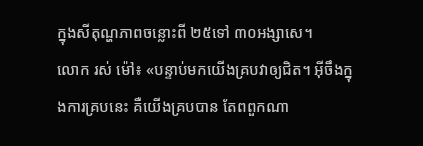ក្នុងសីតុណ្ហភាពចន្លោះពី ២៥ទៅ ៣០អង្សាសេ។
លោក រស់ ម៉ៅ៖ «បន្ទាប់មកយើងគ្របវាឲ្យជិត។ អ៊ីចឹងក្នុងការគ្របនេះ គឺយើងគ្របបាន តែពពួកណា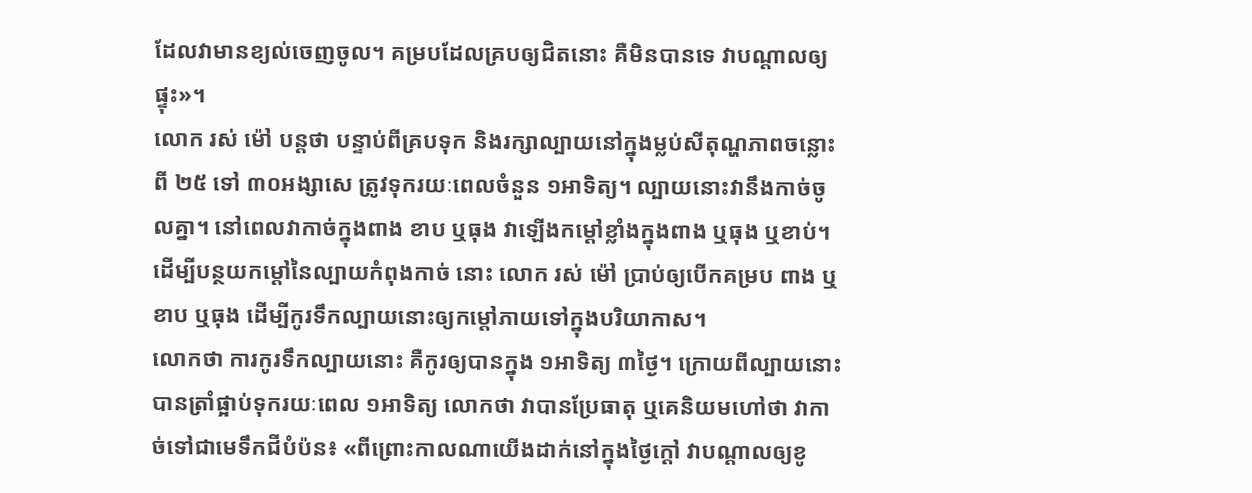ដែលវាមានខ្យល់ចេញចូល។ គម្របដែលគ្របឲ្យជិតនោះ គឺមិនបានទេ វាបណ្ដាលឲ្យផ្ទុះ»។
លោក រស់ ម៉ៅ បន្តថា បន្ទាប់ពីគ្របទុក និងរក្សាល្បាយនៅក្នុងម្លប់សីតុណ្ហភាពចន្លោះពី ២៥ ទៅ ៣០អង្សាសេ ត្រូវទុករយៈពេលចំនួន ១អាទិត្យ។ ល្បាយនោះវានឹងកាច់ចូលគ្នា។ នៅពេលវាកាច់ក្នុងពាង ខាប ឬធុង វាឡើងកម្ដៅខ្លាំងក្នុងពាង ឬធុង ឬខាប់។ ដើម្បីបន្ថយកម្ដៅនៃល្បាយកំពុងកាច់ នោះ លោក រស់ ម៉ៅ ប្រាប់ឲ្យបើកគម្រប ពាង ឬខាប ឬធុង ដើម្បីកូរទឹកល្បាយនោះឲ្យកម្ដៅភាយទៅក្នុងបរិយាកាស។
លោកថា ការកូរទឹកល្បាយនោះ គឺកូរឲ្យបានក្នុង ១អាទិត្យ ៣ថ្ងៃ។ ក្រោយពីល្បាយនោះបានត្រាំផ្អាប់ទុករយៈពេល ១អាទិត្យ លោកថា វាបានប្រែធាតុ ឬគេនិយមហៅថា វាកាច់ទៅជាមេទឹកជីបំប៉ន៖ «ពីព្រោះកាលណាយើងដាក់នៅក្នុងថ្ងៃក្ដៅ វាបណ្ដាលឲ្យខូ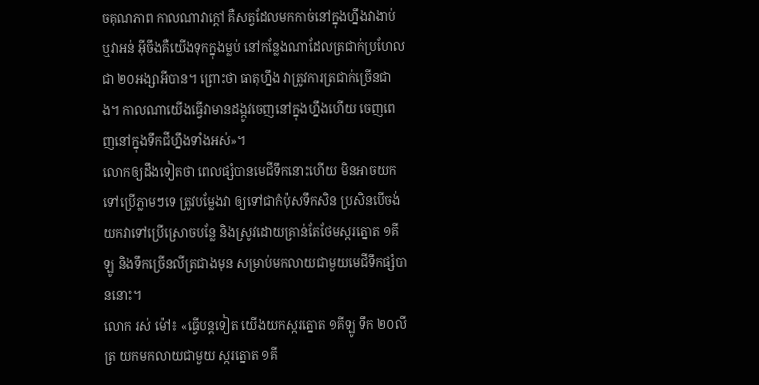ចគុណភាព កាលណាវាក្ដៅ គឺសត្វដែលមកកាច់នៅក្នុងហ្នឹងវាងាប់ ឬវាអន់ អ៊ីចឹងគឺយើងទុកក្នុងម្លប់ នៅកន្លែងណាដែលត្រជាក់ប្រហែលជា ២០អង្សាអីបាន។ ព្រោះថា ធាតុហ្នឹង វាត្រូវការត្រជាក់ច្រើនជាង។ កាលណាយើងធ្វើវាមានដង្កូវចេញនៅក្នុងហ្នឹងហើយ ចេញពេញនៅក្នុងទឹកជីហ្នឹងទាំងអស់»។
លោកឲ្យដឹងទៀតថា ពេលផ្សំបានមេជីទឹកនោះហើយ មិនអាចយកទៅប្រើភ្លាមៗទេ ត្រូវបម្លែងវា ឲ្យទៅជាកំប៉ុសទឹកសិន ប្រសិនបើចង់យកវាទៅប្រើស្រោចបន្លែ និងស្រូវដោយគ្រាន់តែថែមស្ករត្នោត ១គីឡូ និងទឹកច្រើនលីត្រជាងមុន សម្រាប់មកលាយជាមួយមេជីទឹកផ្សំបាននោះ។
លោក រស់ ម៉ៅ៖ «ធ្វើបន្តទៀត យើងយកស្ករត្នោត ១គីឡូ ទឹក ២០លីត្រ យកមកលាយជាមួយ ស្ករត្នោត ១គី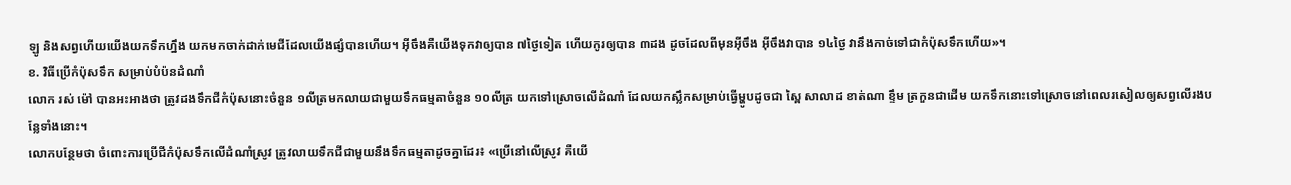ឡូ និងសព្វហើយយើងយកទឹកហ្នឹង យកមកចាក់ដាក់មេជីដែលយើងផ្សំបានហើយ។ អ៊ីចឹងគឺយើងទុកវាឲ្យបាន ៧ថ្ងៃទៀត ហើយកូរឲ្យបាន ៣ដង ដូចដែលពីមុនអ៊ីចឹង អ៊ីចឹងវាបាន ១៤ថ្ងៃ វានឹងកាច់ទៅជាកំប៉ុសទឹកហើយ»។
ខ. វិធីប្រើកំប៉ុសទឹក សម្រាប់បំប៉នដំណាំ
លោក រស់ ម៉ៅ បានអះអាងថា ត្រូវដងទឹកជីកំប៉ុសនោះចំនួន ១លីត្រមកលាយជាមួយទឹកធម្មតាចំនួន ១០លីត្រ យកទៅស្រោចលើដំណាំ ដែលយកស្លឹកសម្រាប់ធ្វើម្ហូបដូចជា ស្ពៃ សាលាដ ខាត់ណា ខ្ទឹម ត្រកួនជាដើម យកទឹកនោះទៅស្រោចនៅពេលរសៀលឲ្យសព្វលើរងបន្លែទាំងនោះ។
លោកបន្ថែមថា ចំពោះការប្រើជីកំប៉ុសទឹកលើដំណាំស្រូវ ត្រូវលាយទឹកជីជាមួយនឹងទឹកធម្មតាដូចគ្នាដែរ៖ «ប្រើនៅលើស្រូវ គឺយើ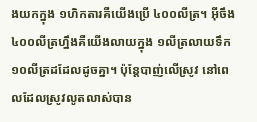ងយកក្នុង ១ហិកតារគឺយើងប្រើ ៤០០លីត្រ។ អ៊ីចឹង ៤០០លីត្រហ្នឹងគឺយើងលាយក្នុង ១លីត្រលាយទឹក ១០លីត្រដដែលដូចគ្នា។ ប៉ុន្តែបាញ់លើស្រូវ នៅពេលដែលស្រូវលូតលាស់បាន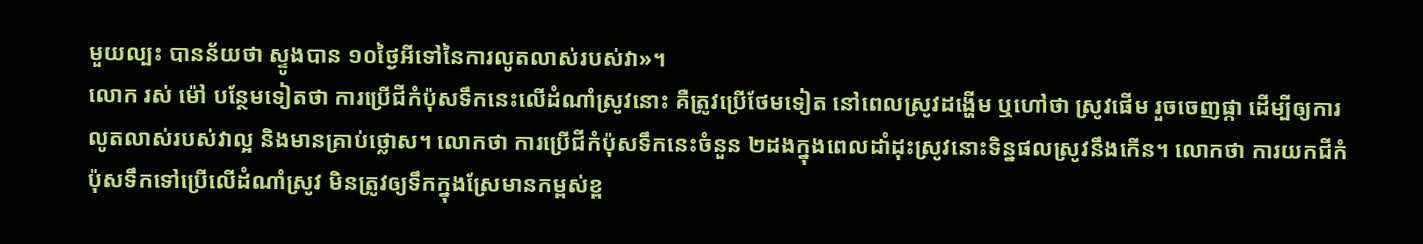មួយល្បះ បានន័យថា ស្ទូងបាន ១០ថ្ងៃអីទៅនៃការលូតលាស់របស់វា»។
លោក រស់ ម៉ៅ បន្ថែមទៀតថា ការប្រើជីកំប៉ុសទឹកនេះលើដំណាំស្រូវនោះ គឺត្រូវប្រើថែមទៀត នៅពេលស្រូវដង្ហើម ឬហៅថា ស្រូវផើម រួចចេញផ្កា ដើម្បីឲ្យការលូតលាស់របស់វាល្អ និងមានគ្រាប់ថ្លោស។ លោកថា ការប្រើជីកំប៉ុសទឹកនេះចំនួន ២ដងក្នុងពេលដាំដុះស្រូវនោះទិន្នផលស្រូវនឹងកើន។ លោកថា ការយកជីកំប៉ុសទឹកទៅប្រើលើដំណាំស្រូវ មិនត្រូវឲ្យទឹកក្នុងស្រែមានកម្ពស់ខ្ព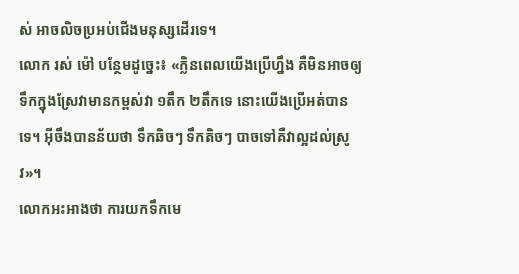ស់ អាចលិចប្រអប់ជើងមនុស្សដើរទេ។
លោក រស់ ម៉ៅ បន្ថែមដូច្នេះ៖ «ក្លិនពេលយើងប្រើហ្នឹង គឺមិនអាចឲ្យទឹកក្នុងស្រែវាមានកម្ពស់វា ១តឹក ២តឹកទេ នោះយើងប្រើអត់បានទេ។ អ៊ីចឹងបានន័យថា ទឹកឆិចៗ ទឹកតិចៗ បាចទៅគឺវាល្អដល់ស្រូវ»។
លោកអះអាងថា ការយកទឹកមេ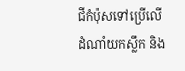ជីកំប៉ុសទៅប្រើលើដំណាំយកស្លឹក និង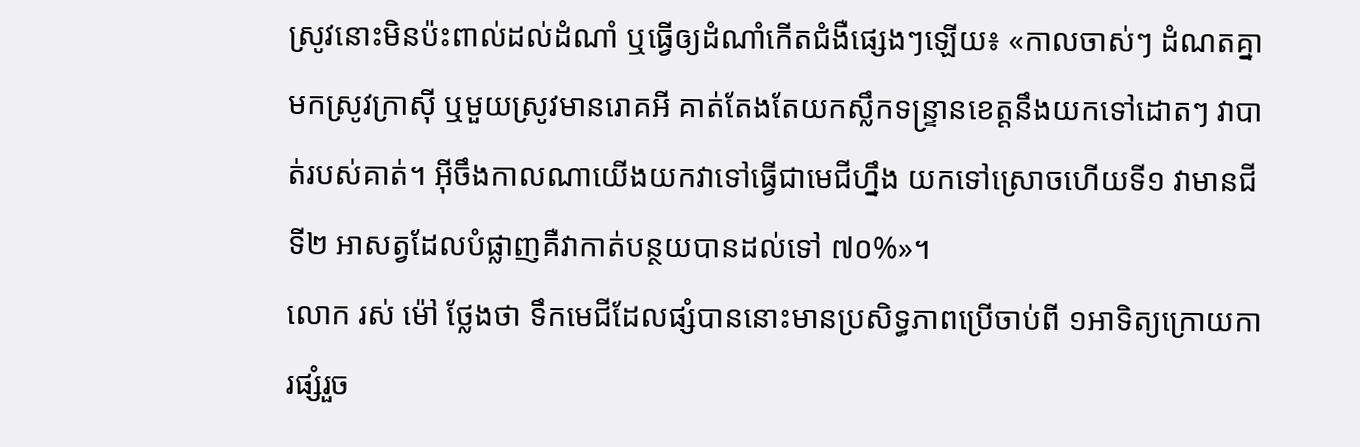ស្រូវនោះមិនប៉ះពាល់ដល់ដំណាំ ឬធ្វើឲ្យដំណាំកើតជំងឺផ្សេងៗឡើយ៖ «កាលចាស់ៗ ដំណតគ្នាមកស្រូវក្រាស៊ី ឬមួយស្រូវមានរោគអី គាត់តែងតែយកស្លឹកទន្ទ្រានខេត្តនឹងយកទៅដោតៗ វាបាត់របស់គាត់។ អ៊ីចឹងកាលណាយើងយកវាទៅធ្វើជាមេជីហ្នឹង យកទៅស្រោចហើយទី១ វាមានជី ទី២ អាសត្វដែលបំផ្លាញគឺវាកាត់បន្ថយបានដល់ទៅ ៧០%»។
លោក រស់ ម៉ៅ ថ្លែងថា ទឹកមេជីដែលផ្សំបាននោះមានប្រសិទ្ធភាពប្រើចាប់ពី ១អាទិត្យក្រោយការផ្សំរួច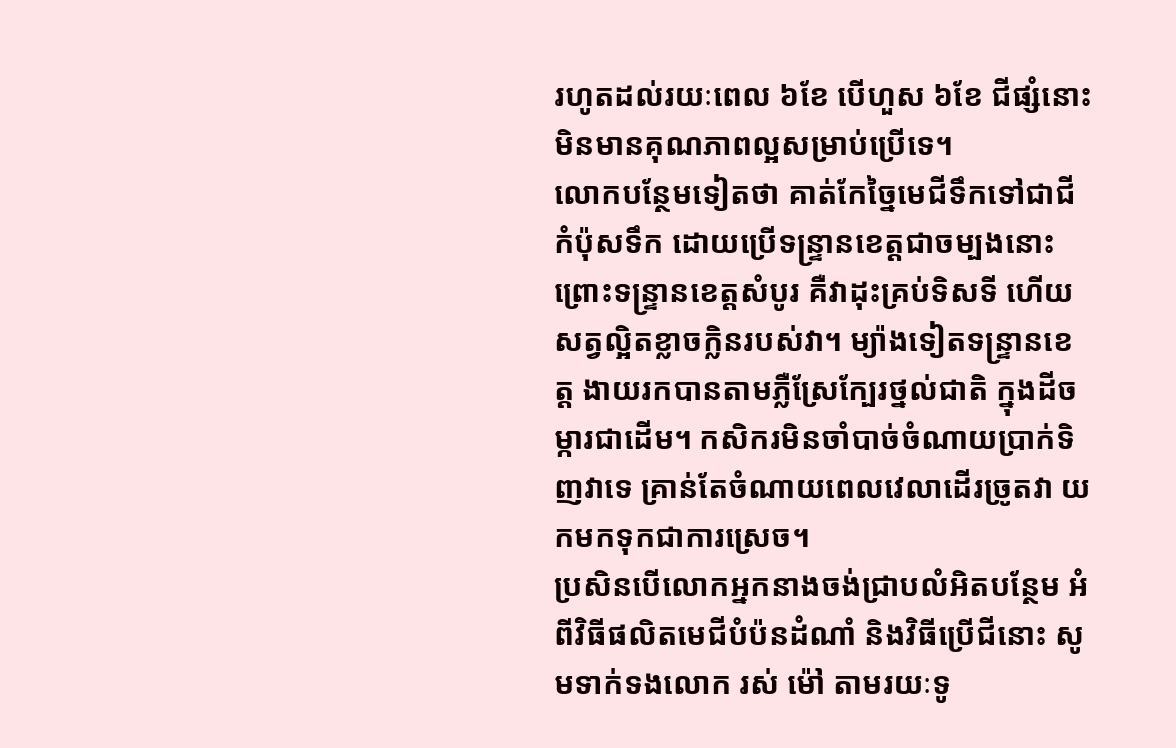រហូតដល់រយៈពេល ៦ខែ បើហួស ៦ខែ ជីផ្សំនោះមិនមានគុណភាពល្អសម្រាប់ប្រើទេ។
លោកបន្ថែមទៀតថា គាត់កែច្នៃមេជីទឹកទៅជាជីកំប៉ុសទឹក ដោយប្រើទន្ទ្រានខេត្តជាចម្បងនោះ ព្រោះទន្ទ្រានខេត្តសំបូរ គឺវាដុះគ្រប់ទិសទី ហើយសត្វល្អិតខ្លាចក្លិនរបស់វា។ ម្យ៉ាងទៀតទន្ទ្រានខេត្ត ងាយរកបានតាមភ្លឺស្រែក្បែរថ្នល់ជាតិ ក្នុងដីចម្ការជាដើម។ កសិករមិនចាំបាច់ចំណាយប្រាក់ទិញវាទេ គ្រាន់តែចំណាយពេលវេលាដើរច្រូតវា យកមកទុកជាការស្រេច។
ប្រសិនបើលោកអ្នកនាងចង់ជ្រាបលំអិតបន្ថែម អំពីវិធីផលិតមេជីបំប៉នដំណាំ និងវិធីប្រើជីនោះ សូមទាក់ទងលោក រស់ ម៉ៅ តាមរយៈទូ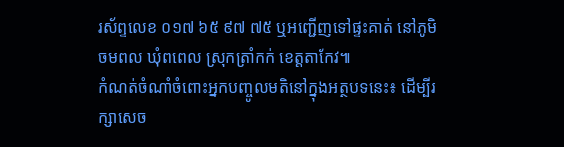រស័ព្ទលេខ ០១៧ ៦៥ ៩៧ ៧៥ ឬអញ្ជើញទៅផ្ទះគាត់ នៅភូមិចមពល ឃុំពពេល ស្រុកត្រាំកក់ ខេត្តតាកែវ៕
កំណត់ចំណាំចំពោះអ្នកបញ្ចូលមតិនៅក្នុងអត្ថបទនេះ៖ ដើម្បីរក្សាសេច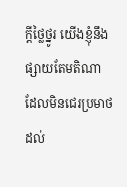ក្ដីថ្លៃថ្នូរ យើងខ្ញុំនឹងផ្សាយតែមតិណា ដែលមិនជេរប្រមាថដល់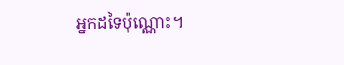អ្នកដទៃប៉ុណ្ណោះ។